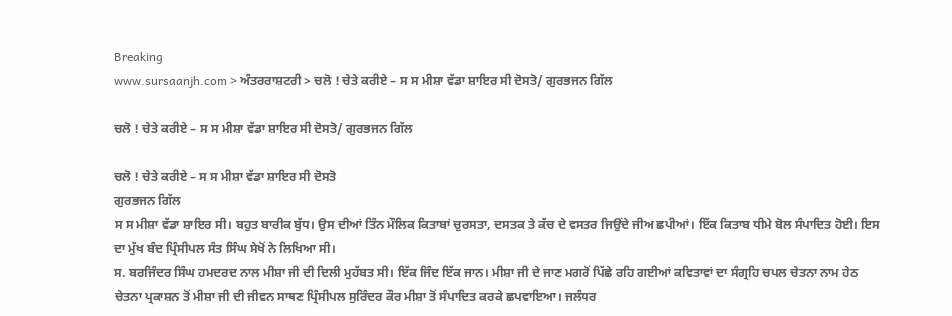Breaking
www.sursaanjh.com > ਅੰਤਰਰਾਸ਼ਟਰੀ > ਚਲੋ ! ਚੇਤੇ ਕਰੀਏ – ਸ ਸ ਮੀਸ਼ਾ ਵੱਡਾ ਸ਼ਾਇਰ ਸੀ ਦੋਸਤੋ/ ਗੁਰਭਜਨ ਗਿੱਲ

ਚਲੋ ! ਚੇਤੇ ਕਰੀਏ – ਸ ਸ ਮੀਸ਼ਾ ਵੱਡਾ ਸ਼ਾਇਰ ਸੀ ਦੋਸਤੋ/ ਗੁਰਭਜਨ ਗਿੱਲ

ਚਲੋ ! ਚੇਤੇ ਕਰੀਏ – ਸ ਸ ਮੀਸ਼ਾ ਵੱਡਾ ਸ਼ਾਇਰ ਸੀ ਦੋਸਤੋ
ਗੁਰਭਜਨ ਗਿੱਲ
ਸ ਸ ਮੀਸ਼ਾ ਵੱਡਾ ਸ਼ਾਇਰ ਸੀ। ਬਹੁਤ ਬਾਰੀਕ ਬੁੱਧ। ਉਸ ਦੀਆਂ ਤਿੰਨ ਮੌਲਿਕ ਕਿਤਾਬਾਂ ਚੁਰਸਤਾ, ਦਸਤਕ ਤੇ ਕੱਚ ਦੇ ਵਸਤਰ ਜਿਉਂਦੇ ਜੀਅ ਛਪੀਆਂ। ਇੱਕ ਕਿਤਾਬ ਧੀਮੇ ਬੋਲ ਸੰਪਾਦਿਤ ਹੋਈ। ਇਸ ਦਾ ਮੁੱਖ ਬੰਦ ਪ੍ਰਿੰਸੀਪਲ ਸੰਤ ਸਿੰਘ ਸੇਖੋਂ ਨੇ ਲਿਖਿਆ ਸੀ।
ਸ. ਬਰਜਿੰਦਰ ਸਿੰਘ ਹਮਦਰਦ ਨਾਲ ਮੀਸ਼ਾ ਜੀ ਦੀ ਦਿਲੀ ਮੁਹੱਬਤ ਸੀ। ਇੱਕ ਜਿੰਦ ਇੱਕ ਜਾਨ। ਮੀਸ਼ਾ ਜੀ ਦੇ ਜਾਣ ਮਗਰੋਂ ਪਿੱਛੇ ਰਹਿ ਗਈਆਂ ਕਵਿਤਾਵਾਂ ਦਾ ਸੰਗ੍ਰਹਿ ਚਪਲ ਚੇਤਨਾ ਨਾਮ ਹੇਠ ਚੇਤਨਾ ਪ੍ਰਕਾਸ਼ਨ ਤੋਂ ਮੀਸ਼ਾ ਜੀ ਦੀ ਜੀਵਨ ਸਾਥਣ ਪ੍ਰਿੰਸੀਪਲ ਸੁਰਿੰਦਰ ਕੌਰ ਮੀਸ਼ਾ ਤੋਂ ਸੰਪਾਦਿਤ ਕਰਕੇ ਛਪਵਾਇਆ। ਜਲੰਧਰ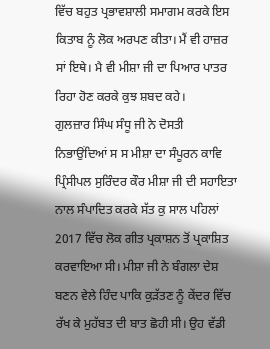ਵਿੱਚ ਬਹੁਤ ਪ੍ਰਭਾਵਸ਼ਾਲੀ ਸਮਾਗਮ ਕਰਕੇ ਇਸ ਕਿਤਾਬ ਨੂੰ ਲੋਕ ਅਰਪਣ ਕੀਤਾ। ਮੈਂ ਵੀ ਹਾਜ਼ਰ ਸਾਂ ਇਥੇ। ਮੈ ਵੀ ਮੀਸ਼ਾ ਜੀ ਦਾ ਪਿਆਰ ਪਾਤਰ ਰਿਹਾ ਹੋਣ ਕਰਕੇ ਕੁਝ ਸ਼ਬਦ ਕਹੇ।
ਗੁਲਜ਼ਾਰ ਸਿੰਘ ਸੰਧੂ ਜੀ ਨੇ ਦੋਸਤੀ ਨਿਭਾਉਂਦਿਆਂ ਸ ਸ ਮੀਸ਼ਾ ਦਾ ਸੰਪੂਰਨ ਕਾਵਿ ਪ੍ਰਿੰਸੀਪਲ ਸੁਰਿੰਦਰ ਕੌਰ ਮੀਸ਼ਾ ਜੀ ਦੀ ਸਹਾਇਤਾ ਨਾਲ ਸੰਪਾਦਿਤ ਕਰਕੇ ਸੱਤ ਕੁ ਸਾਲ ਪਹਿਲਾਂ 2017 ਵਿੱਚ ਲੋਕ ਗੀਤ ਪ੍ਰਕਾਸ਼ਨ ਤੋਂ ਪ੍ਰਕਾਸ਼ਿਤ ਕਰਵਾਇਆ ਸੀ। ਮੀਸ਼ਾ ਜੀ ਨੇ ਬੰਗਲਾ ਦੇਸ਼ ਬਣਨ ਵੇਲੇ ਹਿੰਦ ਪਾਕਿ ਕੁੜੱਤਣ ਨੂੰ ਕੇਂਦਰ ਵਿੱਚ ਰੱਖ ਕੇ ਮੁਹੱਬਤ ਦੀ ਬਾਤ ਛੋਹੀ ਸੀ। ਉਹ ਵੱਡੀ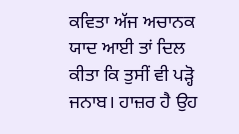ਕਵਿਤਾ ਅੱਜ ਅਚਾਨਕ ਯਾਦ ਆਈ ਤਾਂ ਦਿਲ ਕੀਤਾ ਕਿ ਤੁਸੀਂ ਵੀ ਪੜ੍ਹੋ ਜਨਾਬ। ਹਾਜ਼ਰ ਹੈ ਉਹ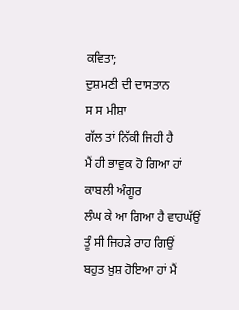ਕਵਿਤਾ;
ਦੁਸ਼ਮਣੀ ਦੀ ਦਾਸਤਾਨ
ਸ ਸ ਮੀਸ਼ਾ
ਗੱਲ ਤਾਂ ਨਿੱਕੀ ਜਿਹੀ ਹੈ
ਮੈਂ ਹੀ ਭਾਵੁਕ ਹੋ ਗਿਆ ਹਾਂ
ਕਾਬਲੀ ਅੰਗੂਰ
ਲੰਘ ਕੇ ਆ ਗਿਆ ਹੈ ਵਾਹਘੱਉਂ
ਤੂੰ ਸੀ ਜਿਹੜੇ ਰਾਹ ਗਿਉਂ
ਬਹੁਤ ਖ਼ੁਸ਼ ਹੋਇਆ ਹਾਂ ਮੈਂ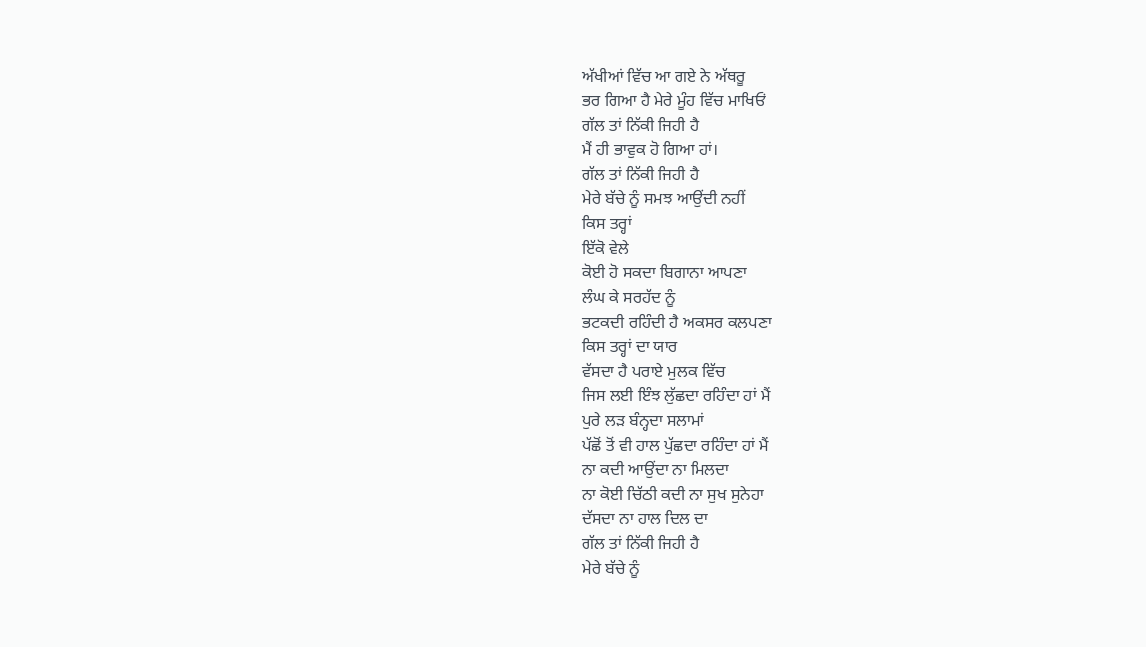ਅੱਖੀਆਂ ਵਿੱਚ ਆ ਗਏ ਨੇ ਅੱਥਰੂ
ਭਰ ਗਿਆ ਹੈ ਮੇਰੇ ਮੂੰਹ ਵਿੱਚ ਮਾਖਿਓਂ
ਗੱਲ ਤਾਂ ਨਿੱਕੀ ਜਿਹੀ ਹੈ
ਮੈਂ ਹੀ ਭਾਵੁਕ ਹੋ ਗਿਆ ਹਾਂ।
ਗੱਲ ਤਾਂ ਨਿੱਕੀ ਜਿਹੀ ਹੈ
ਮੇਰੇ ਬੱਚੇ ਨੂੰ ਸਮਝ ਆਉਂਦੀ ਨਹੀਂ
ਕਿਸ ਤਰ੍ਹਾਂ
ਇੱਕੋ ਵੇਲੇ
ਕੋਈ ਹੋ ਸਕਦਾ ਬਿਗਾਨਾ ਆਪਣਾ
ਲੰਘ ਕੇ ਸਰਹੱਦ ਨੂੰ
ਭਟਕਦੀ ਰਹਿੰਦੀ ਹੈ ਅਕਸਰ ਕਲਪਣਾ
ਕਿਸ ਤਰ੍ਹਾਂ ਦਾ ਯਾਰ
ਵੱਸਦਾ ਹੈ ਪਰਾਏ ਮੁਲਕ ਵਿੱਚ
ਜਿਸ ਲਈ ਇੰਝ ਲੁੱਛਦਾ ਰਹਿੰਦਾ ਹਾਂ ਮੈਂ
ਪੁਰੇ ਲੜ ਬੰਨ੍ਹਦਾ ਸਲਾਮਾਂ
ਪੱਛੋਂ ਤੋਂ ਵੀ ਹਾਲ ਪੁੱਛਦਾ ਰਹਿੰਦਾ ਹਾਂ ਮੈਂ
ਨਾ ਕਦੀ ਆਉਂਦਾ ਨਾ ਮਿਲਦਾ
ਨਾ ਕੋਈ ਚਿੱਠੀ ਕਦੀ ਨਾ ਸੁਖ ਸੁਨੇਹਾ
ਦੱਸਦਾ ਨਾ ਹਾਲ ਦਿਲ ਦਾ
ਗੱਲ ਤਾਂ ਨਿੱਕੀ ਜਿਹੀ ਹੈ
ਮੇਰੇ ਬੱਚੇ ਨੂੰ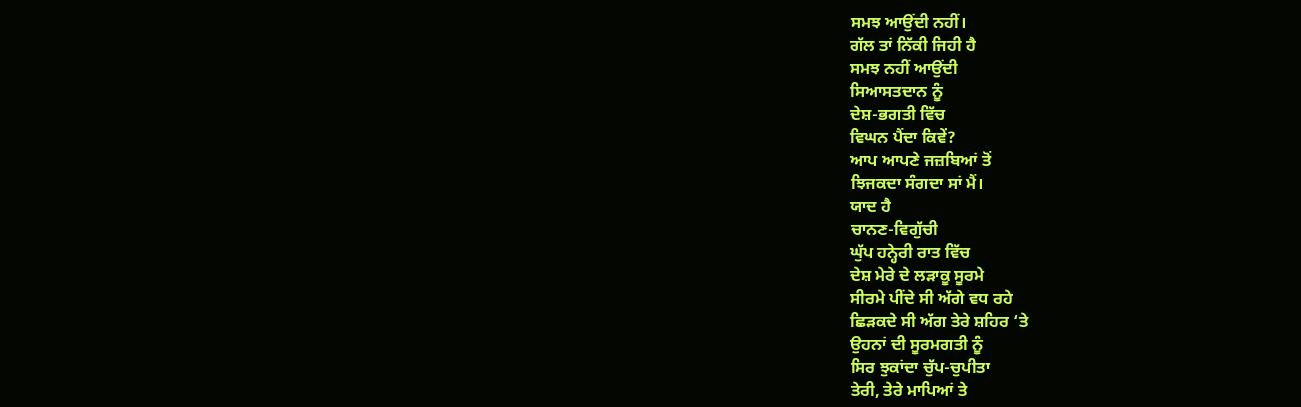ਸਮਝ ਆਉਂਦੀ ਨਹੀਂ।
ਗੱਲ ਤਾਂ ਨਿੱਕੀ ਜਿਹੀ ਹੈ
ਸਮਝ ਨਹੀਂ ਆਉਂਦੀ
ਸਿਆਸਤਦਾਨ ਨੂੰ
ਦੇਸ਼-ਭਗਤੀ ਵਿੱਚ
ਵਿਘਨ ਪੈਂਦਾ ਕਿਵੇਂ?
ਆਪ ਆਪਣੇ ਜਜ਼ਬਿਆਂ ਤੋਂ
ਝਿਜਕਦਾ ਸੰਗਦਾ ਸਾਂ ਮੈਂ।
ਯਾਦ ਹੈ
ਚਾਨਣ-ਵਿਗੁੱਚੀ
ਘੁੱਪ ਹਨ੍ਹੇਰੀ ਰਾਤ ਵਿੱਚ
ਦੇਸ਼ ਮੇਰੇ ਦੇ ਲੜਾਕੂ ਸੂਰਮੇ
ਸੀਰਮੇ ਪੀਂਦੇ ਸੀ ਅੱਗੇ ਵਧ ਰਹੇ
ਛਿੜਕਦੇ ਸੀ ਅੱਗ ਤੇਰੇ ਸ਼ਹਿਰ ‘ਤੇ
ਉਹਨਾਂ ਦੀ ਸੂਰਮਗਤੀ ਨੂੰ
ਸਿਰ ਝੁਕਾਂਦਾ ਚੁੱਪ-ਚੁਪੀਤਾ
ਤੇਰੀ, ਤੇਰੇ ਮਾਪਿਆਂ ਤੇ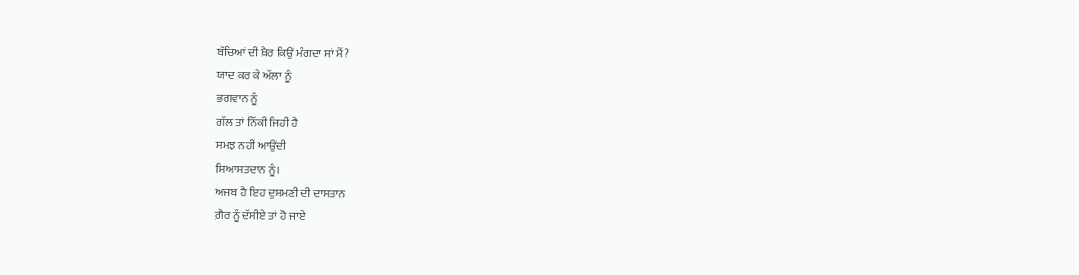ਬੱਚਿਆਂ ਦੀ ਖ਼ੈਰ ਕਿਉਂ ਮੰਗਦਾ ਸਾਂ ਮੈਂ?
ਯਾਦ ਕਰ ਕੇ ਅੱਲਾ ਨੂੰ
ਭਗਵਾਨ ਨੂੰ
ਗੱਲ ਤਾਂ ਨਿੱਕੀ ਜਿਹੀ ਹੈ
ਸਮਝ ਨਹੀਂ ਆਉਂਦੀ
ਸਿਆਸਤਦਾਨ ਨੂੰ।
ਅਜਬ ਹੈ ਇਹ ਦੁਸ਼ਮਣੀ ਦੀ ਦਾਸਤਾਨ
ਗ਼ੈਰ ਨੂੰ ਦੱਸੀਏ ਤਾਂ ਹੋ ਜਾਏ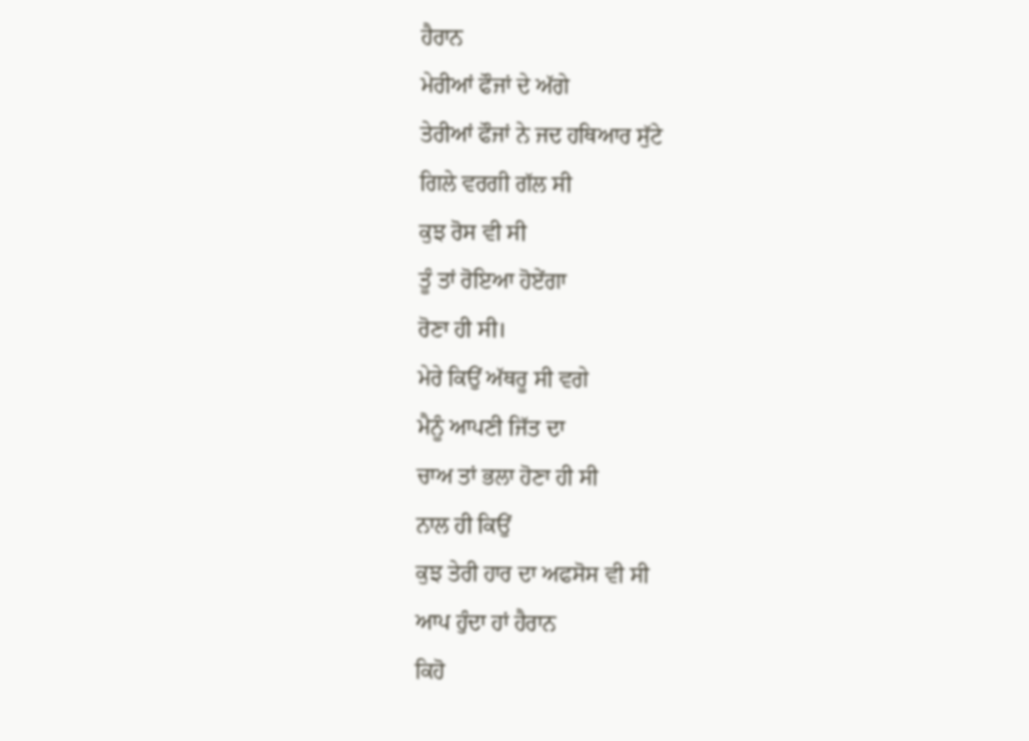ਹੈਰਾਨ
ਮੇਰੀਆਂ ਫੌਜਾਂ ਦੇ ਅੱਗੇ
ਤੇਰੀਆਂ ਫੌਜਾਂ ਨੇ ਜਦ ਹਥਿਆਰ ਸੁੱਟੇ
ਗਿਲੇ ਵਰਗੀ ਗੱਲ ਸੀ
ਕੁਝ ਰੋਸ ਵੀ ਸੀ
ਤੂੰ ਤਾਂ ਰੋਇਆ ਹੋਏਂਗਾ
ਰੋਣਾ ਹੀ ਸੀ।
ਮੇਰੇ ਕਿਉਂ ਅੱਥਰੂ ਸੀ ਵਗੇ
ਮੈਨੂੰ ਆਪਣੀ ਜਿੱਤ ਦਾ
ਚਾਅ ਤਾਂ ਭਲਾ ਹੋਣਾ ਹੀ ਸੀ
ਨਾਲ ਹੀ ਕਿਉਂ
ਕੁਝ ਤੇਰੀ ਹਾਰ ਦਾ ਅਫਸੋਸ ਵੀ ਸੀ
ਆਪ ਹੁੰਦਾ ਹਾਂ ਹੈਰਾਨ
ਕਿਹੋ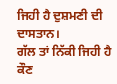ਜਿਹੀ ਹੈ ਦੁਸ਼ਮਣੀ ਦੀ ਦਾਸਤਾਨ।
ਗੱਲ ਤਾਂ ਨਿੱਕੀ ਜਿਹੀ ਹੈ
ਕੌਣ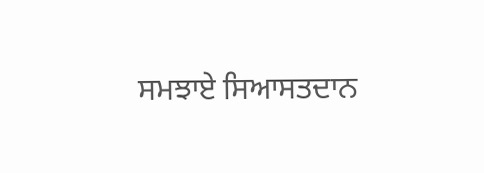ਸਮਝਾਏ ਸਿਆਸਤਦਾਨ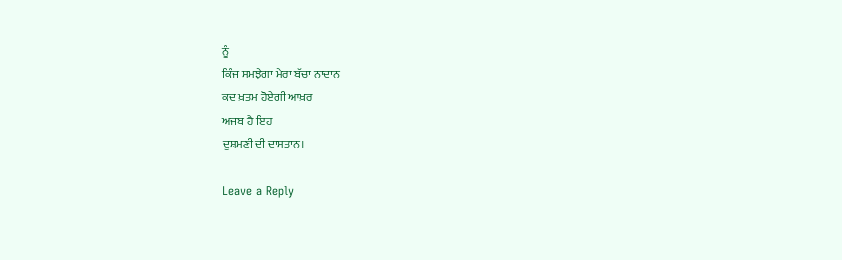ਨੂੰ
ਕਿੰਜ ਸਮਝੇਗਾ ਮੇਰਾ ਬੱਚਾ ਨਾਦਾਨ
ਕਦ ਖ਼ਤਮ ਹੋਏਗੀ ਆਖ਼ਰ
ਅਜਬ ਹੈ ਇਹ
ਦੁਸ਼ਮਣੀ ਦੀ ਦਾਸਤਾਨ।

Leave a Reply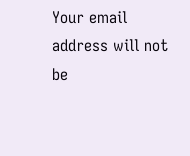Your email address will not be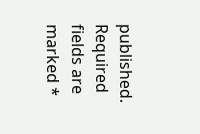published. Required fields are marked *